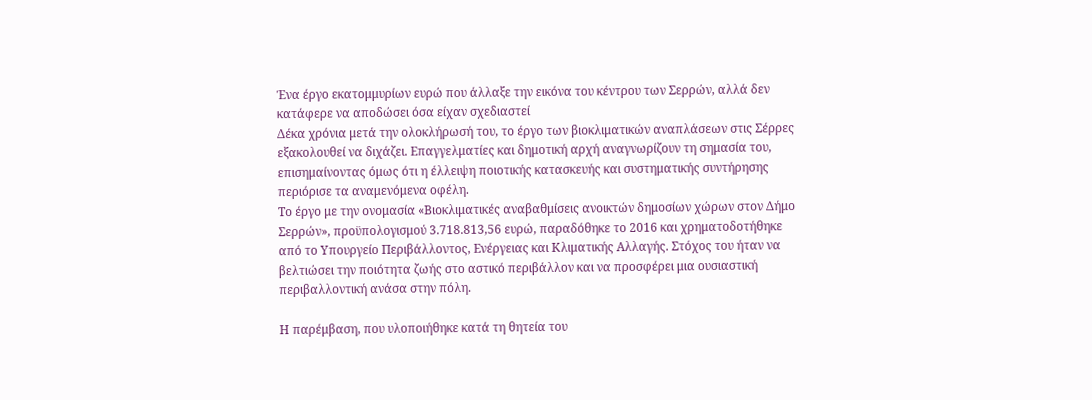Ένα έργο εκατομμυρίων ευρώ που άλλαξε την εικόνα του κέντρου των Σερρών, αλλά δεν κατάφερε να αποδώσει όσα είχαν σχεδιαστεί
Δέκα χρόνια μετά την ολοκλήρωσή του, το έργο των βιοκλιματικών αναπλάσεων στις Σέρρες εξακολουθεί να διχάζει. Επαγγελματίες και δημοτική αρχή αναγνωρίζουν τη σημασία του, επισημαίνοντας όμως ότι η έλλειψη ποιοτικής κατασκευής και συστηματικής συντήρησης περιόρισε τα αναμενόμενα οφέλη.
Το έργο με την ονομασία «Βιοκλιματικές αναβαθμίσεις ανοικτών δημοσίων χώρων στον Δήμο Σερρών», προϋπολογισμού 3.718.813,56 ευρώ, παραδόθηκε το 2016 και χρηματοδοτήθηκε από το Υπουργείο Περιβάλλοντος, Ενέργειας και Κλιματικής Αλλαγής. Στόχος του ήταν να βελτιώσει την ποιότητα ζωής στο αστικό περιβάλλον και να προσφέρει μια ουσιαστική περιβαλλοντική ανάσα στην πόλη.

Η παρέμβαση, που υλοποιήθηκε κατά τη θητεία του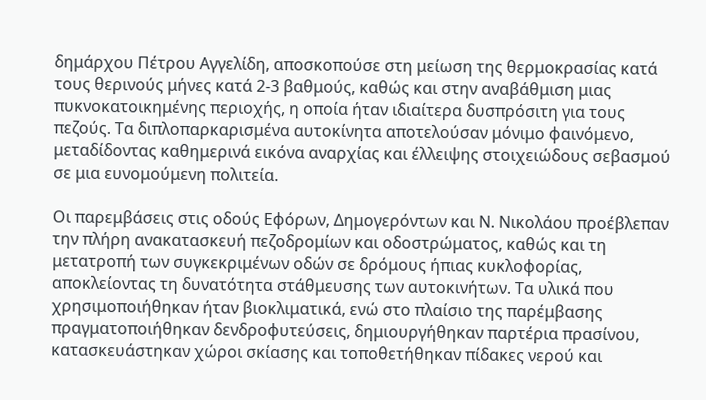δημάρχου Πέτρου Αγγελίδη, αποσκοπούσε στη μείωση της θερμοκρασίας κατά τους θερινούς μήνες κατά 2-3 βαθμούς, καθώς και στην αναβάθμιση μιας πυκνοκατοικημένης περιοχής, η οποία ήταν ιδιαίτερα δυσπρόσιτη για τους πεζούς. Τα διπλοπαρκαρισμένα αυτοκίνητα αποτελούσαν μόνιμο φαινόμενο, μεταδίδοντας καθημερινά εικόνα αναρχίας και έλλειψης στοιχειώδους σεβασμού σε μια ευνομούμενη πολιτεία.

Οι παρεμβάσεις στις οδούς Εφόρων, Δημογερόντων και Ν. Νικολάου προέβλεπαν την πλήρη ανακατασκευή πεζοδρομίων και οδοστρώματος, καθώς και τη μετατροπή των συγκεκριμένων οδών σε δρόμους ήπιας κυκλοφορίας, αποκλείοντας τη δυνατότητα στάθμευσης των αυτοκινήτων. Τα υλικά που χρησιμοποιήθηκαν ήταν βιοκλιματικά, ενώ στο πλαίσιο της παρέμβασης πραγματοποιήθηκαν δενδροφυτεύσεις, δημιουργήθηκαν παρτέρια πρασίνου, κατασκευάστηκαν χώροι σκίασης και τοποθετήθηκαν πίδακες νερού και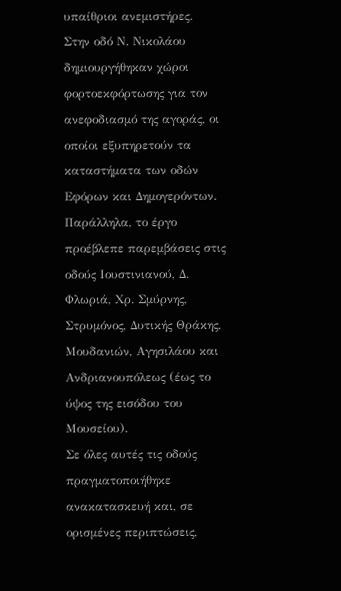υπαίθριοι ανεμιστήρες.
Στην οδό Ν. Νικολάου δημιουργήθηκαν χώροι φορτοεκφόρτωσης για τον ανεφοδιασμό της αγοράς, οι οποίοι εξυπηρετούν τα καταστήματα των οδών Εφόρων και Δημογερόντων. Παράλληλα, το έργο προέβλεπε παρεμβάσεις στις οδούς Ιουστινιανού, Δ. Φλωριά, Χρ. Σμύρνης, Στρυμόνος, Δυτικής Θράκης, Μουδανιών, Αγησιλάου και Ανδριανουπόλεως (έως το ύψος της εισόδου του Μουσείου).
Σε όλες αυτές τις οδούς πραγματοποιήθηκε ανακατασκευή και, σε ορισμένες περιπτώσεις,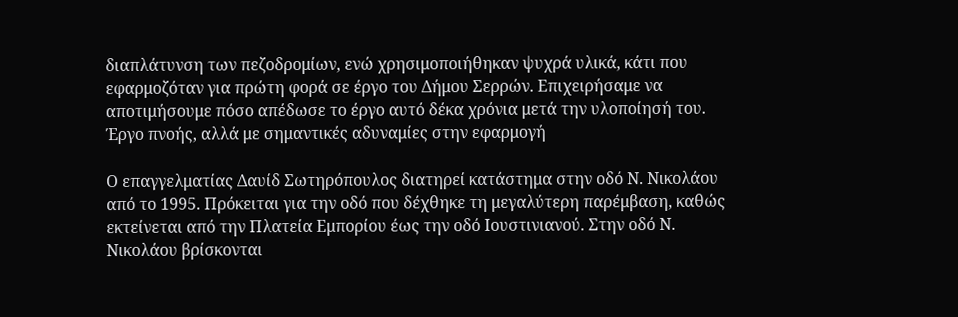διαπλάτυνση των πεζοδρομίων, ενώ χρησιμοποιήθηκαν ψυχρά υλικά, κάτι που εφαρμοζόταν για πρώτη φορά σε έργο του Δήμου Σερρών. Επιχειρήσαμε να αποτιμήσουμε πόσο απέδωσε το έργο αυτό δέκα χρόνια μετά την υλοποίησή του.
Έργο πνοής, αλλά με σημαντικές αδυναμίες στην εφαρμογή

Ο επαγγελματίας Δαυίδ Σωτηρόπουλος διατηρεί κατάστημα στην οδό Ν. Νικολάου από το 1995. Πρόκειται για την οδό που δέχθηκε τη μεγαλύτερη παρέμβαση, καθώς εκτείνεται από την Πλατεία Εμπορίου έως την οδό Ιουστινιανού. Στην οδό Ν. Νικολάου βρίσκονται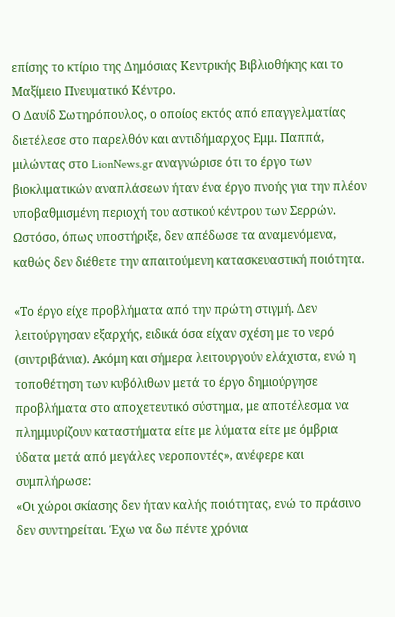επίσης το κτίριο της Δημόσιας Κεντρικής Βιβλιοθήκης και το Μαξίμειο Πνευματικό Κέντρο.
Ο Δαυίδ Σωτηρόπουλος, ο οποίος εκτός από επαγγελματίας διετέλεσε στο παρελθόν και αντιδήμαρχος Εμμ. Παππά, μιλώντας στο LionNews.gr αναγνώρισε ότι το έργο των βιοκλιματικών αναπλάσεων ήταν ένα έργο πνοής για την πλέον υποβαθμισμένη περιοχή του αστικού κέντρου των Σερρών. Ωστόσο, όπως υποστήριξε, δεν απέδωσε τα αναμενόμενα, καθώς δεν διέθετε την απαιτούμενη κατασκευαστική ποιότητα.

«Το έργο είχε προβλήματα από την πρώτη στιγμή. Δεν λειτούργησαν εξαρχής, ειδικά όσα είχαν σχέση με το νερό (σιντριβάνια). Ακόμη και σήμερα λειτουργούν ελάχιστα, ενώ η τοποθέτηση των κυβόλιθων μετά το έργο δημιούργησε προβλήματα στο αποχετευτικό σύστημα, με αποτέλεσμα να πλημμυρίζουν καταστήματα είτε με λύματα είτε με όμβρια ύδατα μετά από μεγάλες νεροποντές», ανέφερε και συμπλήρωσε:
«Οι χώροι σκίασης δεν ήταν καλής ποιότητας, ενώ το πράσινο δεν συντηρείται. Έχω να δω πέντε χρόνια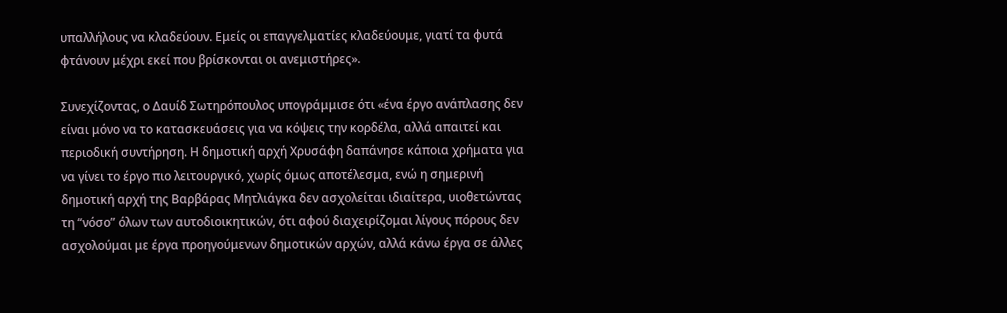υπαλλήλους να κλαδεύουν. Εμείς οι επαγγελματίες κλαδεύουμε, γιατί τα φυτά φτάνουν μέχρι εκεί που βρίσκονται οι ανεμιστήρες».

Συνεχίζοντας, ο Δαυίδ Σωτηρόπουλος υπογράμμισε ότι «ένα έργο ανάπλασης δεν είναι μόνο να το κατασκευάσεις για να κόψεις την κορδέλα, αλλά απαιτεί και περιοδική συντήρηση. Η δημοτική αρχή Χρυσάφη δαπάνησε κάποια χρήματα για να γίνει το έργο πιο λειτουργικό, χωρίς όμως αποτέλεσμα, ενώ η σημερινή δημοτική αρχή της Βαρβάρας Μητλιάγκα δεν ασχολείται ιδιαίτερα, υιοθετώντας τη “νόσο” όλων των αυτοδιοικητικών, ότι αφού διαχειρίζομαι λίγους πόρους δεν ασχολούμαι με έργα προηγούμενων δημοτικών αρχών, αλλά κάνω έργα σε άλλες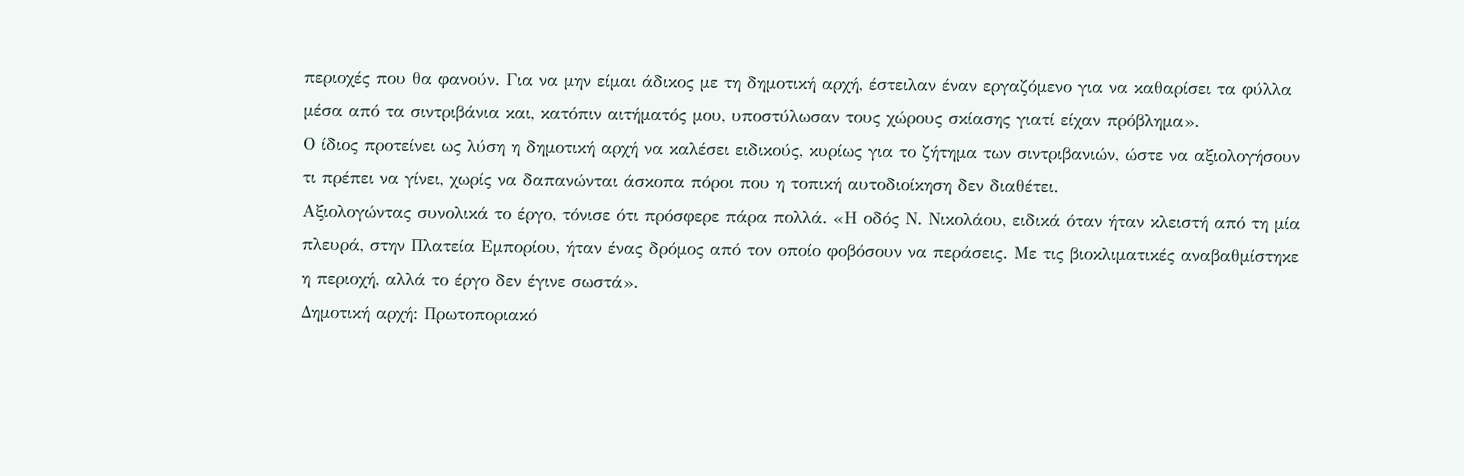περιοχές που θα φανούν. Για να μην είμαι άδικος με τη δημοτική αρχή, έστειλαν έναν εργαζόμενο για να καθαρίσει τα φύλλα μέσα από τα σιντριβάνια και, κατόπιν αιτήματός μου, υποστύλωσαν τους χώρους σκίασης γιατί είχαν πρόβλημα».
Ο ίδιος προτείνει ως λύση η δημοτική αρχή να καλέσει ειδικούς, κυρίως για το ζήτημα των σιντριβανιών, ώστε να αξιολογήσουν τι πρέπει να γίνει, χωρίς να δαπανώνται άσκοπα πόροι που η τοπική αυτοδιοίκηση δεν διαθέτει.
Αξιολογώντας συνολικά το έργο, τόνισε ότι πρόσφερε πάρα πολλά. «Η οδός Ν. Νικολάου, ειδικά όταν ήταν κλειστή από τη μία πλευρά, στην Πλατεία Εμπορίου, ήταν ένας δρόμος από τον οποίο φοβόσουν να περάσεις. Με τις βιοκλιματικές αναβαθμίστηκε η περιοχή, αλλά το έργο δεν έγινε σωστά».
Δημοτική αρχή: Πρωτοποριακό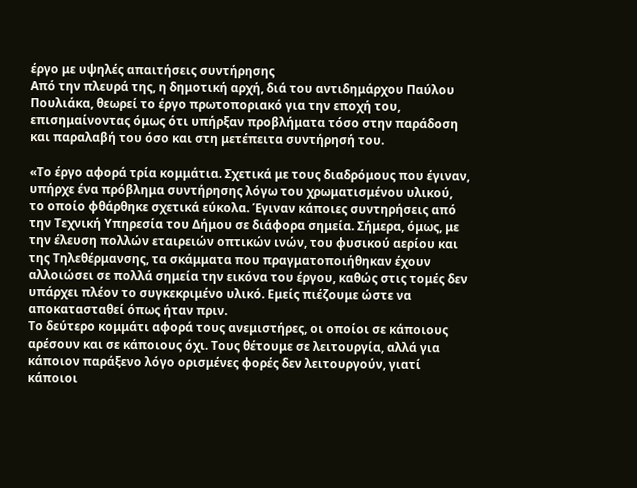έργο με υψηλές απαιτήσεις συντήρησης
Από την πλευρά της, η δημοτική αρχή, διά του αντιδημάρχου Παύλου Πουλιάκα, θεωρεί το έργο πρωτοποριακό για την εποχή του, επισημαίνοντας όμως ότι υπήρξαν προβλήματα τόσο στην παράδοση και παραλαβή του όσο και στη μετέπειτα συντήρησή του.

«Το έργο αφορά τρία κομμάτια. Σχετικά με τους διαδρόμους που έγιναν, υπήρχε ένα πρόβλημα συντήρησης λόγω του χρωματισμένου υλικού, το οποίο φθάρθηκε σχετικά εύκολα. Έγιναν κάποιες συντηρήσεις από την Τεχνική Υπηρεσία του Δήμου σε διάφορα σημεία. Σήμερα, όμως, με την έλευση πολλών εταιρειών οπτικών ινών, του φυσικού αερίου και της Τηλεθέρμανσης, τα σκάμματα που πραγματοποιήθηκαν έχουν αλλοιώσει σε πολλά σημεία την εικόνα του έργου, καθώς στις τομές δεν υπάρχει πλέον το συγκεκριμένο υλικό. Εμείς πιέζουμε ώστε να αποκατασταθεί όπως ήταν πριν.
Το δεύτερο κομμάτι αφορά τους ανεμιστήρες, οι οποίοι σε κάποιους αρέσουν και σε κάποιους όχι. Τους θέτουμε σε λειτουργία, αλλά για κάποιον παράξενο λόγο ορισμένες φορές δεν λειτουργούν, γιατί κάποιοι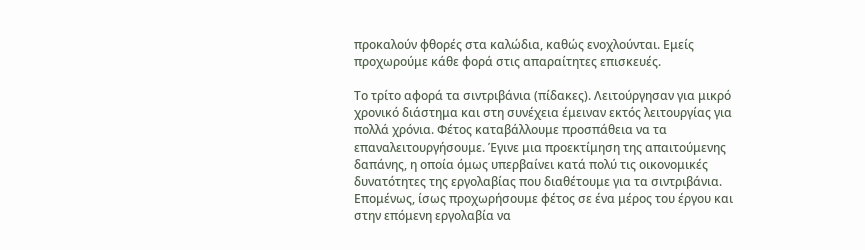προκαλούν φθορές στα καλώδια, καθώς ενοχλούνται. Εμείς προχωρούμε κάθε φορά στις απαραίτητες επισκευές.

Το τρίτο αφορά τα σιντριβάνια (πίδακες). Λειτούργησαν για μικρό χρονικό διάστημα και στη συνέχεια έμειναν εκτός λειτουργίας για πολλά χρόνια. Φέτος καταβάλλουμε προσπάθεια να τα επαναλειτουργήσουμε. Έγινε μια προεκτίμηση της απαιτούμενης δαπάνης, η οποία όμως υπερβαίνει κατά πολύ τις οικονομικές δυνατότητες της εργολαβίας που διαθέτουμε για τα σιντριβάνια. Επομένως, ίσως προχωρήσουμε φέτος σε ένα μέρος του έργου και στην επόμενη εργολαβία να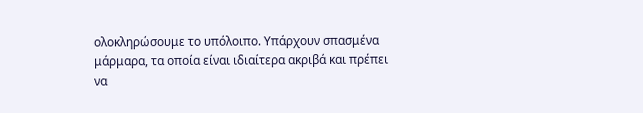ολοκληρώσουμε το υπόλοιπο. Υπάρχουν σπασμένα μάρμαρα, τα οποία είναι ιδιαίτερα ακριβά και πρέπει να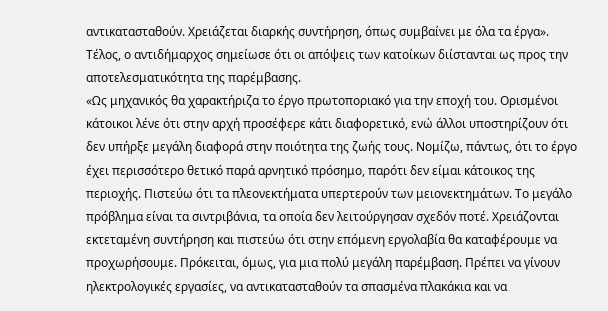αντικατασταθούν. Χρειάζεται διαρκής συντήρηση, όπως συμβαίνει με όλα τα έργα».
Τέλος, ο αντιδήμαρχος σημείωσε ότι οι απόψεις των κατοίκων διίστανται ως προς την αποτελεσματικότητα της παρέμβασης.
«Ως μηχανικός θα χαρακτήριζα το έργο πρωτοποριακό για την εποχή του. Ορισμένοι κάτοικοι λένε ότι στην αρχή προσέφερε κάτι διαφορετικό, ενώ άλλοι υποστηρίζουν ότι δεν υπήρξε μεγάλη διαφορά στην ποιότητα της ζωής τους. Νομίζω, πάντως, ότι το έργο έχει περισσότερο θετικό παρά αρνητικό πρόσημο, παρότι δεν είμαι κάτοικος της περιοχής. Πιστεύω ότι τα πλεονεκτήματα υπερτερούν των μειονεκτημάτων. Το μεγάλο πρόβλημα είναι τα σιντριβάνια, τα οποία δεν λειτούργησαν σχεδόν ποτέ. Χρειάζονται εκτεταμένη συντήρηση και πιστεύω ότι στην επόμενη εργολαβία θα καταφέρουμε να προχωρήσουμε. Πρόκειται, όμως, για μια πολύ μεγάλη παρέμβαση. Πρέπει να γίνουν ηλεκτρολογικές εργασίες, να αντικατασταθούν τα σπασμένα πλακάκια και να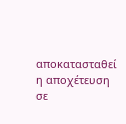αποκατασταθεί η αποχέτευση σε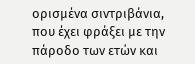ορισμένα σιντριβάνια, που έχει φράξει με την πάροδο των ετών και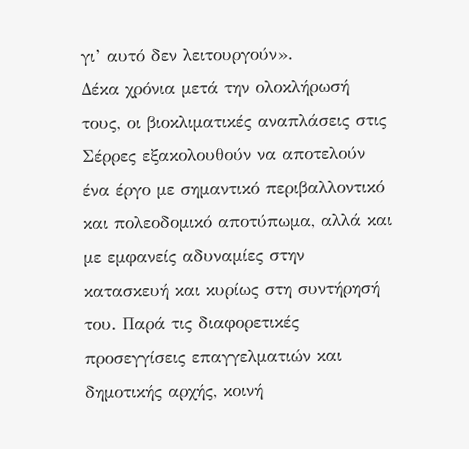γι’ αυτό δεν λειτουργούν».
Δέκα χρόνια μετά την ολοκλήρωσή τους, οι βιοκλιματικές αναπλάσεις στις Σέρρες εξακολουθούν να αποτελούν ένα έργο με σημαντικό περιβαλλοντικό και πολεοδομικό αποτύπωμα, αλλά και με εμφανείς αδυναμίες στην κατασκευή και κυρίως στη συντήρησή του. Παρά τις διαφορετικές προσεγγίσεις επαγγελματιών και δημοτικής αρχής, κοινή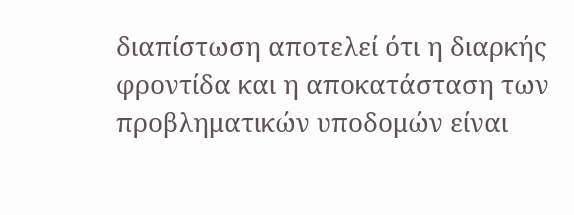διαπίστωση αποτελεί ότι η διαρκής φροντίδα και η αποκατάσταση των προβληματικών υποδομών είναι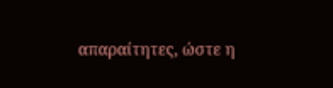απαραίτητες, ώστε η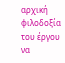αρχική φιλοδοξία του έργου να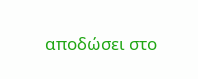αποδώσει στο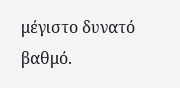μέγιστο δυνατό βαθμό.